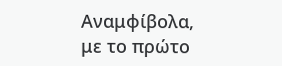Αναμφίβολα, με το πρώτο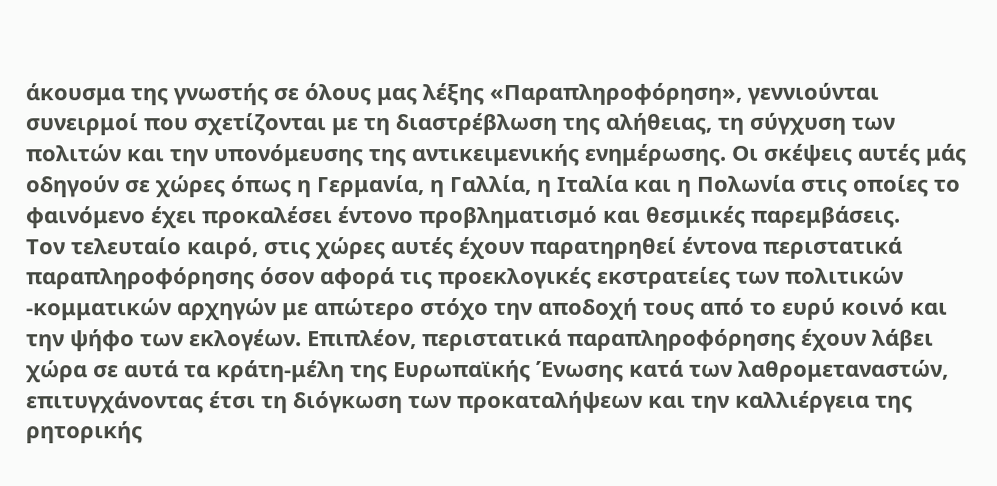άκουσμα της γνωστής σε όλους μας λέξης «Παραπληροφόρηση», γεννιούνται συνειρμοί που σχετίζονται με τη διαστρέβλωση της αλήθειας, τη σύγχυση των πολιτών και την υπονόμευσης της αντικειμενικής ενημέρωσης. Οι σκέψεις αυτές μάς οδηγούν σε χώρες όπως η Γερμανία, η Γαλλία, η Ιταλία και η Πολωνία στις οποίες το φαινόμενο έχει προκαλέσει έντονο προβληματισμό και θεσμικές παρεμβάσεις.
Τον τελευταίο καιρό, στις χώρες αυτές έχουν παρατηρηθεί έντονα περιστατικά παραπληροφόρησης όσον αφορά τις προεκλογικές εκστρατείες των πολιτικών -κομματικών αρχηγών με απώτερο στόχο την αποδοχή τους από το ευρύ κοινό και την ψήφο των εκλογέων. Επιπλέον, περιστατικά παραπληροφόρησης έχουν λάβει χώρα σε αυτά τα κράτη-μέλη της Ευρωπαϊκής Ένωσης κατά των λαθρομεταναστών, επιτυγχάνοντας έτσι τη διόγκωση των προκαταλήψεων και την καλλιέργεια της ρητορικής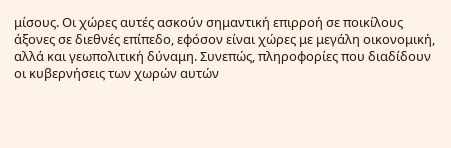μίσους. Οι χώρες αυτές ασκούν σημαντική επιρροή σε ποικίλους άξονες σε διεθνές επίπεδο, εφόσον είναι χώρες με μεγάλη οικονομική, αλλά και γεωπολιτική δύναμη. Συνεπώς, πληροφορίες που διαδίδουν οι κυβερνήσεις των χωρών αυτών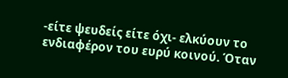-είτε ψευδείς είτε όχι- ελκύουν το ενδιαφέρον του ευρύ κοινού. Όταν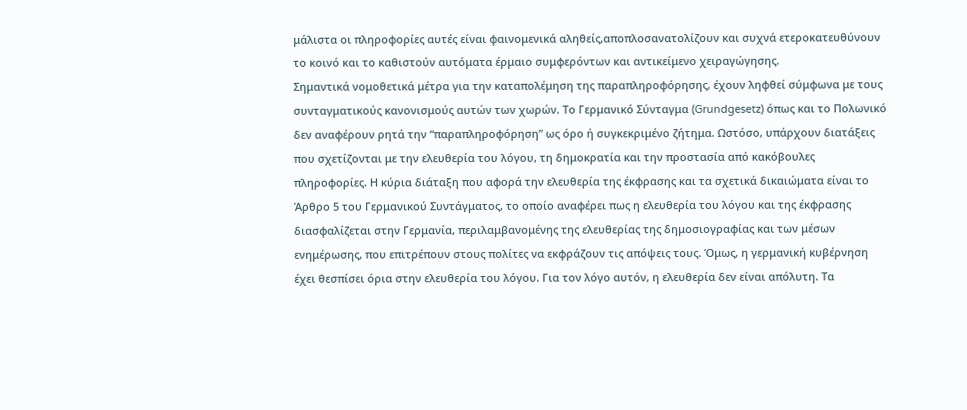μάλιστα οι πληροφορίες αυτές είναι φαινομενικά αληθείς,αποπλοσανατολίζουν και συχνά ετεροκατευθύνουν το κοινό και το καθιστούν αυτόματα έρμαιο συμφερόντων και αντικείμενο χειραγώγησης.
Σημαντικά νομοθετικά μέτρα για την καταπολέμηση της παραπληροφόρησης, έχουν ληφθεί σύμφωνα με τους συνταγματικούς κανονισμούς αυτών των χωρών. Το Γερμανικό Σύνταγμα (Grundgesetz) όπως και το Πολωνικό δεν αναφέρουν ρητά την “παραπληροφόρηση” ως όρο ή συγκεκριμένο ζήτημα. Ωστόσο, υπάρχουν διατάξεις που σχετίζονται με την ελευθερία του λόγου, τη δημοκρατία και την προστασία από κακόβουλες πληροφορίες. Η κύρια διάταξη που αφορά την ελευθερία της έκφρασης και τα σχετικά δικαιώματα είναι το Άρθρο 5 του Γερμανικού Συντάγματος, το οποίο αναφέρει πως η ελευθερία του λόγου και της έκφρασης διασφαλίζεται στην Γερμανία, περιλαμβανομένης της ελευθερίας της δημοσιογραφίας και των μέσων ενημέρωσης, που επιτρέπουν στους πολίτες να εκφράζουν τις απόψεις τους. Όμως, η γερμανική κυβέρνηση έχει θεσπίσει όρια στην ελευθερία του λόγου. Για τον λόγο αυτόν, η ελευθερία δεν είναι απόλυτη. Τα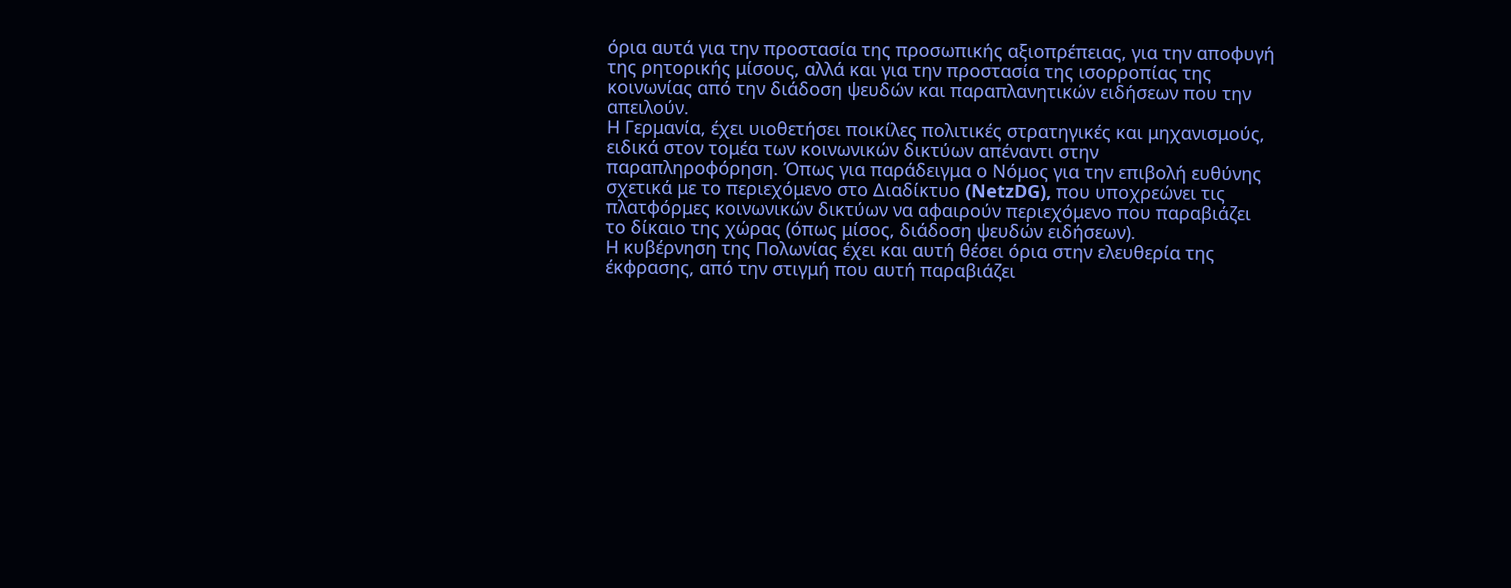όρια αυτά για την προστασία της προσωπικής αξιοπρέπειας, για την αποφυγή της ρητορικής μίσους, αλλά και για την προστασία της ισορροπίας της κοινωνίας από την διάδοση ψευδών και παραπλανητικών ειδήσεων που την απειλούν.
Η Γερμανία, έχει υιοθετήσει ποικίλες πολιτικές στρατηγικές και μηχανισμούς, ειδικά στον τομέα των κοινωνικών δικτύων απέναντι στην παραπληροφόρηση. Όπως για παράδειγμα ο Νόμος για την επιβολή ευθύνης σχετικά με το περιεχόμενο στο Διαδίκτυο (NetzDG), που υποχρεώνει τις πλατφόρμες κοινωνικών δικτύων να αφαιρούν περιεχόμενο που παραβιάζει το δίκαιο της χώρας (όπως μίσος, διάδοση ψευδών ειδήσεων).
Η κυβέρνηση της Πολωνίας έχει και αυτή θέσει όρια στην ελευθερία της έκφρασης, από την στιγμή που αυτή παραβιάζει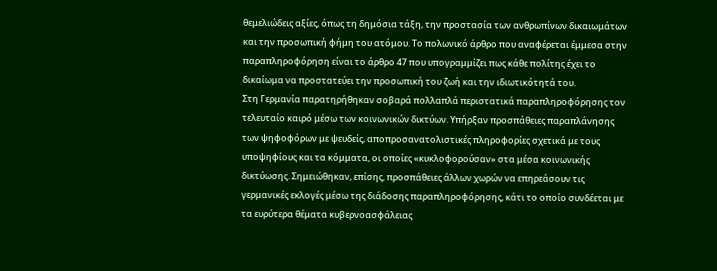θεμελιώδεις αξίες, όπως τη δημόσια τάξη, την προστασία των ανθρωπίνων δικαιωμάτων και την προσωπική φήμη του ατόμου. Το πολωνικό άρθρο που αναφέρεται έμμεσα στην παραπληροφόρηση είναι το άρθρο 47 που υπογραμμίζει πως κάθε πολίτης έχει το δικαίωμα να προστατεύει την προσωπική του ζωή και την ιδιωτικότητά του.
Στη Γερμανία παρατηρήθηκαν σοβαρά πολλαπλά περιστατικά παραπληροφόρησης τον τελευταίο καιρό μέσω των κοινωνικών δικτύων. Υπήρξαν προσπάθειες παραπλάνησης των ψηφοφόρων με ψευδείς, αποπροσανατολιστικές πληροφορίες σχετικά με τους υποψηφίους και τα κόμματα, οι οποίες «κυκλοφορούσαν» στα μέσα κοινωνικής δικτύωσης. Σημειώθηκαν, επίσης, προσπάθειες άλλων χωρών να επηρεάσουν τις γερμανικές εκλογές μέσω της διάδοσης παραπληροφόρησης, κάτι το οποίο συνδέεται με τα ευρύτερα θέματα κυβερνοασφάλειας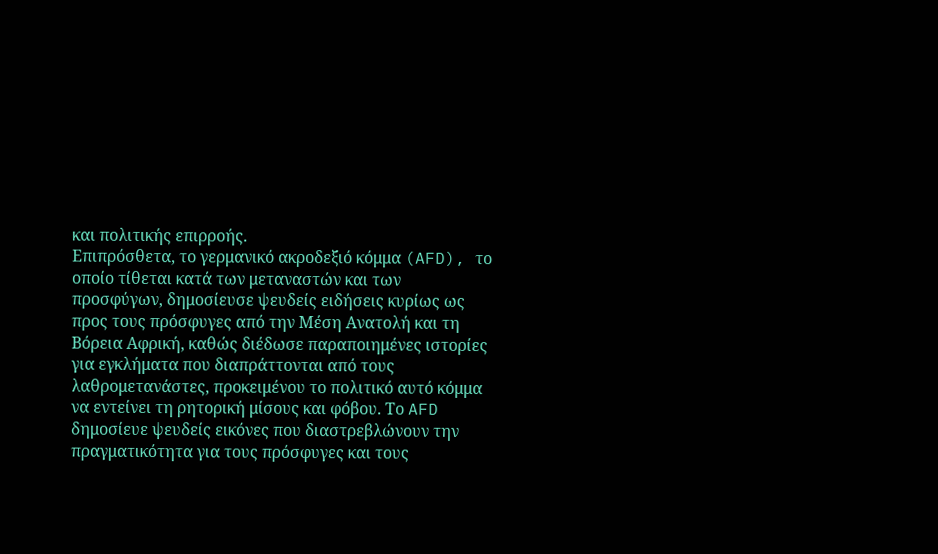και πολιτικής επιρροής.
Επιπρόσθετα, το γερμανικό ακροδεξιό κόμμα (AFD), το οποίο τίθεται κατά των μεταναστών και των προσφύγων, δημοσίευσε ψευδείς ειδήσεις κυρίως ως προς τους πρόσφυγες από την Μέση Ανατολή και τη Βόρεια Αφρική, καθώς διέδωσε παραποιημένες ιστορίες για εγκλήματα που διαπράττονται από τους λαθρομετανάστες, προκειμένου το πολιτικό αυτό κόμμα να εντείνει τη ρητορική μίσους και φόβου. Το AFD δημοσίευε ψευδείς εικόνες που διαστρεβλώνουν την πραγματικότητα για τους πρόσφυγες και τους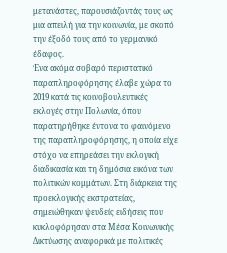μετανάστες, παρουσιάζοντάς τους ως μια απειλή για την κοινωνία, με σκοπό την έξοδό τους από το γερμανικό έδαφος.
Ένα ακόμα σοβαρό περιστατικό παραπληροφόρησης έλαβε χώρα το 2019 κατά τις κοινοβουλευτικές εκλογές στην Πολωνία, όπου παρατηρήθηκε έντονα το φαινόμενο της παραπληροφόρησης, η οποία είχε στόχο να επηρεάσει την εκλογική διαδικασία και τη δημόσια εικόνα των πολιτικών κομμάτων. Στη διάρκεια της προεκλογικής εκστρατείας, σημειώθηκαν ψευδείς ειδήσεις που κυκλοφόρησαν στα Μέσα Κοινωνικής Δικτύωσης αναφορικά με πολιτικές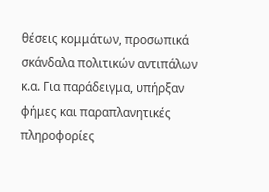θέσεις κομμάτων, προσωπικά σκάνδαλα πολιτικών αντιπάλων κ.α. Για παράδειγμα, υπήρξαν φήμες και παραπλανητικές πληροφορίες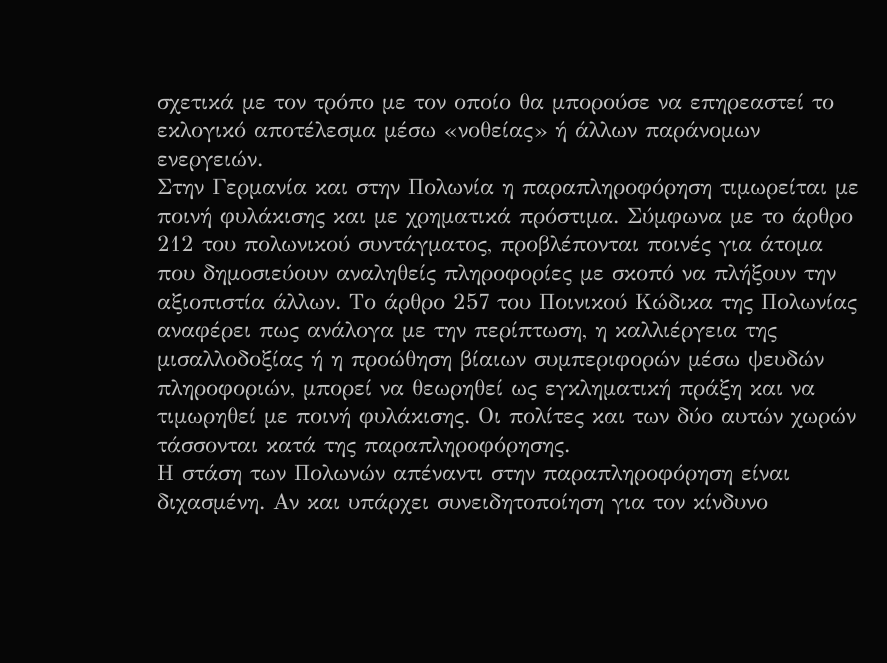σχετικά με τον τρόπο με τον οποίο θα μπορούσε να επηρεαστεί το εκλογικό αποτέλεσμα μέσω «νοθείας» ή άλλων παράνομων ενεργειών.
Στην Γερμανία και στην Πολωνία η παραπληροφόρηση τιμωρείται με ποινή φυλάκισης και με χρηματικά πρόστιμα. Σύμφωνα με το άρθρο 212 του πολωνικού συντάγματος, προβλέπονται ποινές για άτομα που δημοσιεύουν αναληθείς πληροφορίες με σκοπό να πλήξουν την αξιοπιστία άλλων. Το άρθρο 257 του Ποινικού Κώδικα της Πολωνίας αναφέρει πως ανάλογα με την περίπτωση, η καλλιέργεια της μισαλλοδοξίας ή η προώθηση βίαιων συμπεριφορών μέσω ψευδών πληροφοριών, μπορεί να θεωρηθεί ως εγκληματική πράξη και να τιμωρηθεί με ποινή φυλάκισης. Οι πολίτες και των δύο αυτών χωρών τάσσονται κατά της παραπληροφόρησης.
Η στάση των Πολωνών απέναντι στην παραπληροφόρηση είναι διχασμένη. Αν και υπάρχει συνειδητοποίηση για τον κίνδυνο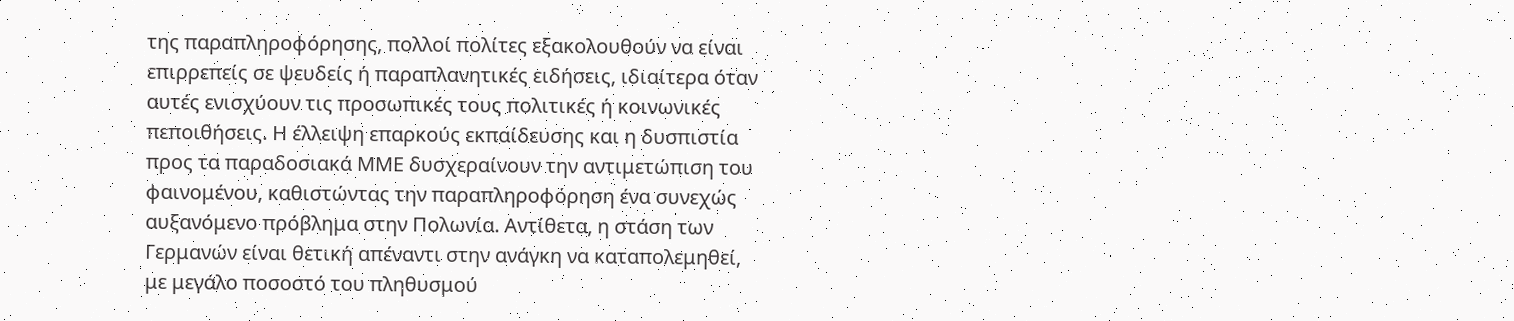της παραπληροφόρησης, πολλοί πολίτες εξακολουθούν να είναι επιρρεπείς σε ψευδείς ή παραπλανητικές ειδήσεις, ιδιαίτερα όταν αυτές ενισχύουν τις προσωπικές τους πολιτικές ή κοινωνικές πεποιθήσεις. Η έλλειψη επαρκούς εκπαίδευσης και η δυσπιστία προς τα παραδοσιακά ΜΜΕ δυσχεραίνουν την αντιμετώπιση του φαινομένου, καθιστώντας την παραπληροφόρηση ένα συνεχώς αυξανόμενο πρόβλημα στην Πολωνία. Αντίθετα, η στάση των Γερμανών είναι θετική απέναντι στην ανάγκη να καταπολεμηθεί, με μεγάλο ποσοστό του πληθυσμού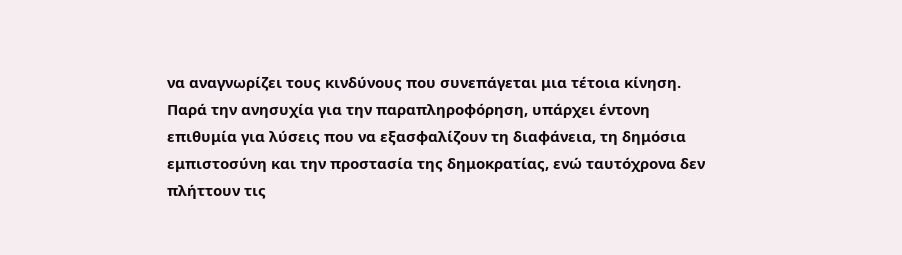να αναγνωρίζει τους κινδύνους που συνεπάγεται μια τέτοια κίνηση. Παρά την ανησυχία για την παραπληροφόρηση, υπάρχει έντονη επιθυμία για λύσεις που να εξασφαλίζουν τη διαφάνεια, τη δημόσια εμπιστοσύνη και την προστασία της δημοκρατίας, ενώ ταυτόχρονα δεν πλήττουν τις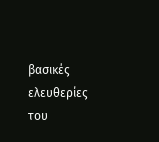βασικές ελευθερίες του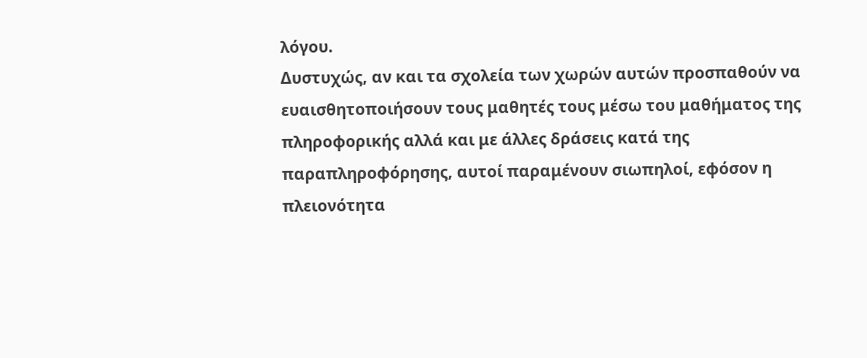λόγου.
Δυστυχώς, αν και τα σχολεία των χωρών αυτών προσπαθούν να ευαισθητοποιήσουν τους μαθητές τους μέσω του μαθήματος της πληροφορικής αλλά και με άλλες δράσεις κατά της παραπληροφόρησης, αυτοί παραμένουν σιωπηλοί, εφόσον η πλειονότητα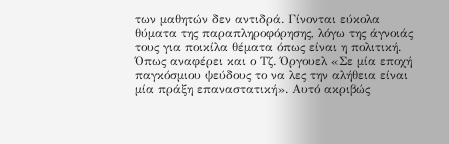των μαθητών δεν αντιδρά. Γίνονται εύκολα θύματα της παραπληροφόρησης, λόγω της άγνοιάς τους για ποικίλα θέματα όπως είναι η πολιτική. Όπως αναφέρει και ο Τζ. Όργουελ «Σε μία εποχή παγκόσμιου ψεύδους το να λες την αλήθεια είναι μία πράξη επαναστατική». Αυτό ακριβώς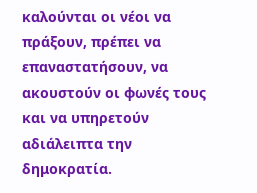καλούνται οι νέοι να πράξουν, πρέπει να επαναστατήσουν, να ακουστούν οι φωνές τους και να υπηρετούν αδιάλειπτα την δημοκρατία.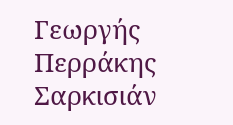Γεωργής Περράκης Σαρκισιάν